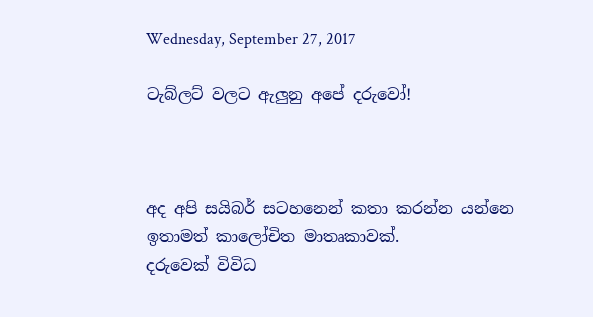Wednesday, September 27, 2017

ටැබ්ලට් වලට ඇලුනු අපේ දරුවෝ!



අද අපි සයිබර් සටහනෙන් කතා කරන්න යන්නෙ ඉතාමත් කාලෝචිත මාතෘකාවක්.
දරුවෙක් විවිධ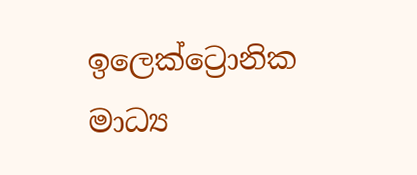ඉලෙක්ට්‍රොනික මාධ්‍ය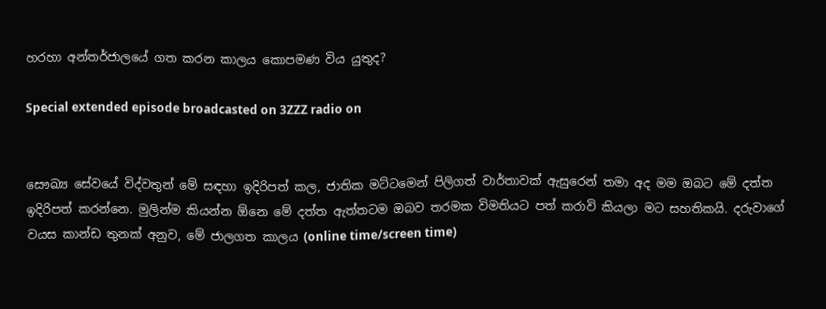හරහා අන්තර්ජාලයේ ගත කරන කාලය කොපමණ විය යුතුද?

Special extended episode broadcasted on 3ZZZ radio on


සෞඛ්‍ය සේවයේ විද්වතුන් මේ සඳහා ඉදිරිපත් කල, ජාතික මට්ටමෙන් පිලිගත් වාර්තාවක් ඇසුරෙන් තමා අද මම ඔබට මේ දත්ත ඉදිරිපත් කරන්නෙ. මුලින්ම කියන්න ඕනෙ මේ දත්ත ඇත්තටම ඔබව තරමක විමතියට පත් කරාවි කියලා මට සහතිකයි. දරුවාගේ වයස කාන්ඩ තුනක් අනුව, මේ ජාලගත කාලය (online time/screen time)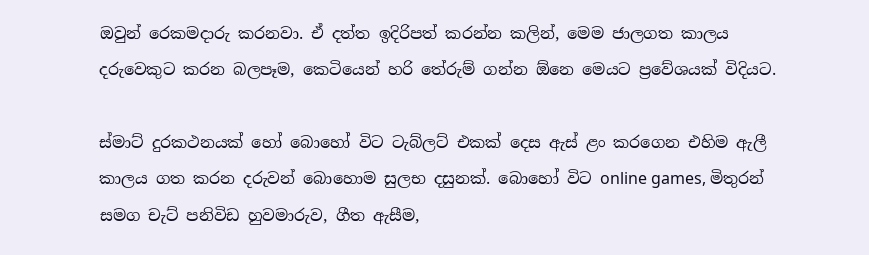ඔවුන් රෙකමදාරු කරනවා. ඒ දත්ත ඉදිරිපත් කරන්න කලින්, මෙම ජාලගත කාලය දරුවෙකුට කරන බලපෑම, කෙටියෙන් හරි තේරුම් ගන්න ඕනෙ මෙයට ප්‍රවේශයක් විදියට.

ස්මාට් දුරකථනයක් හෝ බොහෝ විට ටැබ්ලට් එකක් දෙස ඇස් ළං කරගෙන එහිම ඇලී කාලය ගත කරන දරුවන් බොහොම සුලභ දසුනක්. බොහෝ විට online games, මිතුරන් සමග චැට් පනිවිඩ හුවමාරුව, ගීත ඇසීම,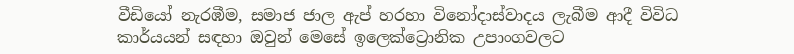වීඩියෝ නැරඹීම, සමාජ ජාල ඇප් හරහා විනෝදාස්වාදය ලැබීම ආදී විවිධ කාර්යයන් සඳහා ඔවුන් මෙසේ ඉලෙක්ට්‍රොනික උපාංගවලට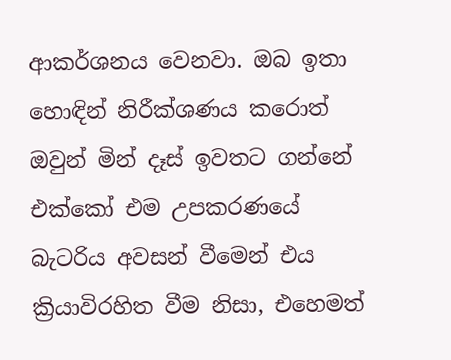ආකර්ශනය වෙනවා. ඔබ ඉතා හොඳින් නිරීක්ශණය කරොත් ඔවුන් මින් දෑස් ඉවතට ගන්නේ එක්කෝ එම උපකරණයේ බැටරිය අවසන් වීමෙන් එය ක්‍රියාවිරහිත වීම නිසා, එහෙමත්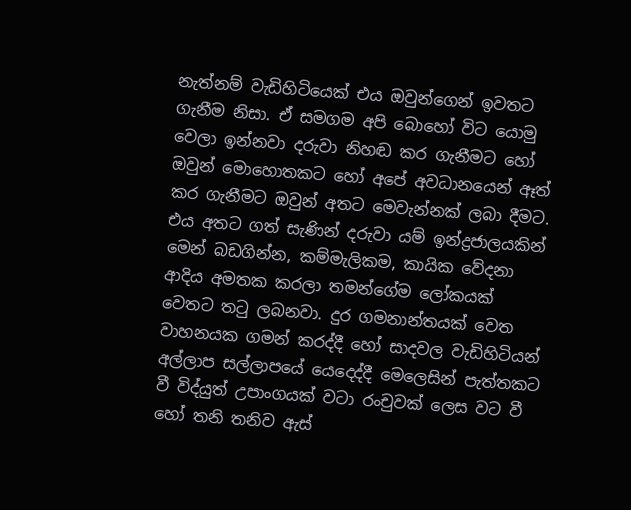නැත්නම් වැඩිහිටියෙක් එය ඔවුන්ගෙන් ඉවතට ගැනීම නිසා. ඒ සමගම අපි බොහෝ විට යොමු වෙලා ඉන්නවා දරුවා නිහඬ කර ගැනීමට හෝ ඔවුන් මොහොතකට හෝ අපේ අවධානයෙන් ඈත් කර ගැනීමට ඔවුන් අතට මෙවැන්නක් ලබා දීමට. එය අතට ගත් සැණින් දරුවා යම් ඉන්ද්‍රජාලයකින් මෙන් බඩගින්න, කම්මැලිකම, කායික වේදනා ආදිය අමතක කරලා තමන්ගේම ලෝකයක් වෙතට තටු ලබනවා. දුර ගමනාන්තයක් වෙත වාහනයක ගමන් කරද්දී හෝ සාදවල වැඩිහිටියන් අල්ලාප සල්ලාපයේ යෙදෙද්දී මෙලෙසින් පැත්තකට වී විද්යුත් උපාංගයක් වටා රංචුවක් ලෙස වට වී හෝ තනි තනිව ඇස්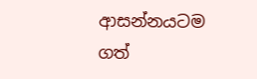ආසන්න‍යටම ගත්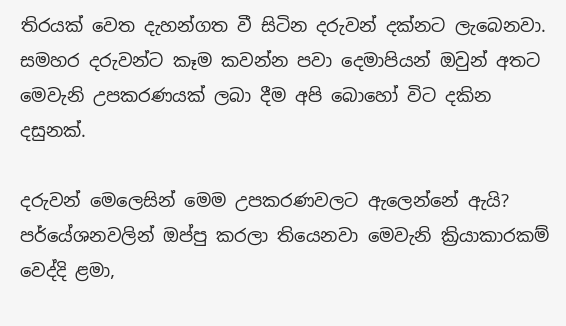තිරයක් වෙත දැහන්ගත වී සිටින දරුවන් දක්නට ලැබෙනවා. සමහර දරුවන්ට කෑම කවන්න පවා දෙමාපියන් ඔවුන් අතට මෙවැනි උපකරණයක් ලබා දීම අපි බොහෝ විට දකින දසුනක්.

දරුවන් මෙලෙසින් මෙම උපකරණවලට ඇලෙන්නේ ඇයි? පර්යේශනවලින් ඔප්පු කරලා තියෙනවා මෙවැනි ක්‍රියාකාරකම් වෙද්දි ළමා,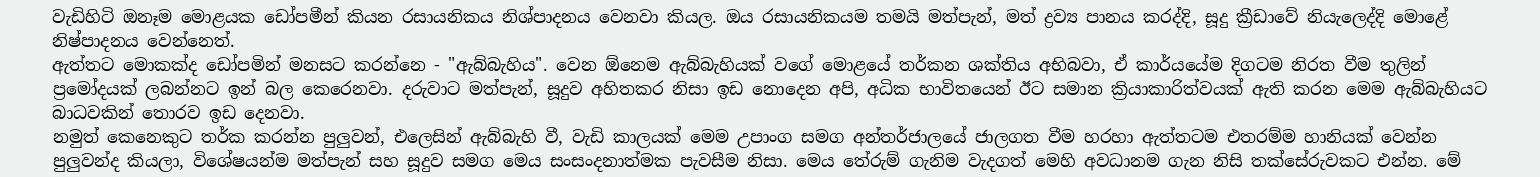වැඩිහිටි ඔනෑම මොළයක ඩෝපමීන් කියන රසායනිකය නිශ්පාදනය වෙනවා කියල. ඔය රසායනිකයම තමයි මත්පැන්, මත් ද්‍රව්‍ය පානය කරද්දි, සූදු ක්‍රීඩාවේ නියැලෙද්දි මොළේ නිෂ්පාදනය වෙන්නෙත්.
ඇත්තට මොකක්ද ඩෝපමින් මනසට කරන්නෙ - "ඇබ්බැහිය". වෙන ඕනෙම ඇබ්බැහියක් වගේ මොළයේ තර්කන ශක්තිය අභිබවා, ඒ කාර්යයේම දිගටම නිරත වීම තුලින් ප්‍රමෝද‍යක් ලබන්නට ඉන් බල කෙරෙනවා. දරුවාට මත්පැන්, සූදුව අහිතකර නිසා ඉඩ නොදෙන අපි, අධික භාවිතයෙන් ඊට සමාන ක්‍රියාකාරිත්වයක් ඇති කරන මෙම ඇබ්බැහියට බාධවකින් තොරව ඉඩ දෙනවා.
නමුත් කෙනෙකුට තර්ක කරන්න පුලුවන්, එලෙසින් ඇබ්බැහි වී, වැඩි කාලයක් මෙම උපාංග සමග අන්තර්ජාලයේ ජාලගත වීම හරහා ඇත්තටම එතරම්ම හානියක් වෙන්න පුලුවන්ද කියලා, විශේෂයන්ම මත්පැන් සහ සූදුව සමග මෙය සංසංදනාත්මක පැවසීම නිසා. මෙය තේරුම් ගැනිම වැදගත් මෙහි අවධානම ගැන නිසි තක්සේරුවකට එන්න. මේ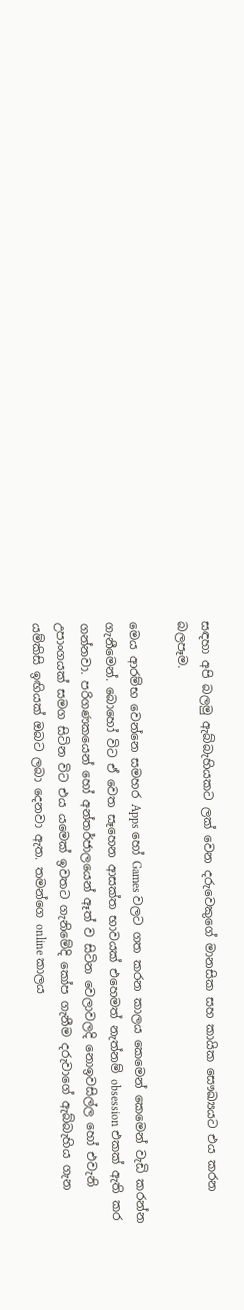සඳහා අපි බලමු ඇබ්බැහියකට ලක් වෙන දරුවෙකුගේ මානසික සහ කායික සෞඛ්‍යයට එය කරන බලපෑම.

මෙය ආරම්භ වෙන්නෙ සමහර Apps හෝ Games වලට ගත කරන කාලය කෙමෙන් කෙමෙන් වැඩි කරන්න ගැනීමෙන්. බොහෝ විට ඒ වෙත සෑහෙන ආසක්ත භාවයක් එහෙමත් නැත්නම් obsession එකක් ඇති කර ගන්නවා. පරිගණකයෙන් හෝ අන්තර්ජාලයෙන් ඈත් ව සිටින වෙලාවලදි නොඉවසිල්ල හෝ එවැනි උපාංගයක් සමග සිටින විට එය ‍‍යමෙක් ඉවතට ගැනිමේදි කෝප ගැනීම දරුවාගේ ඇබ්බැහිය ගැන යම්කිසි ඉඟියක් ඔබට ලබා දෙනවා ඇත. තමන්ගෙ online කාලය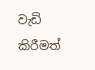වැඩි කි‍රීමත්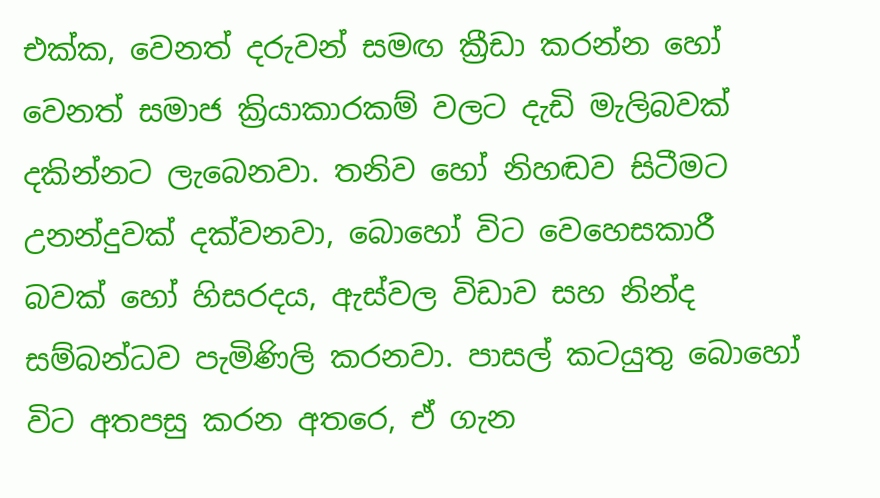එක්ක, වෙනත් දරුවන් සමඟ ක්‍රීඩා කරන්න හෝ වෙනත් සමාජ ක්‍රියාකාරකම් වලට දැඩි මැලිබවක් දකින්නට ලැබෙනවා. තනිව හෝ නිහඬව සිටීමට උනන්දුවක් දක්වනවා, බොහෝ විට වෙහෙසකාරී බවක් හෝ හිසරදය, ඇස්වල විඩාව සහ නින්ද සම්බන්ධව පැමිණිලි කරනවා. පාසල් කටයුතු බොහෝ විට අතපසු කරන අතරෙ, ඒ ගැන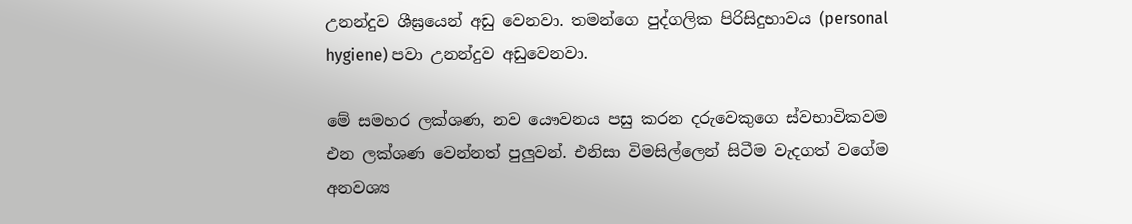උනන්දුව ශීඝ්‍රයෙන් අඩු වෙනවා. තමන්ගෙ පුද්ගලික පිරිසිදුභාවය (personal hygiene) පවා උනන්දුව අඩුවෙනවා.

මේ සමහර ලක්ශණ, නව යෞවනය පසු කරන දරුවෙකුගෙ ස්වභාවිකවම එන ලක්ශණ වෙන්නත් පුලුවන්. එනිසා විමසිල්ලෙන් සිටීම වැදගත් වගේම අනවශ්‍ය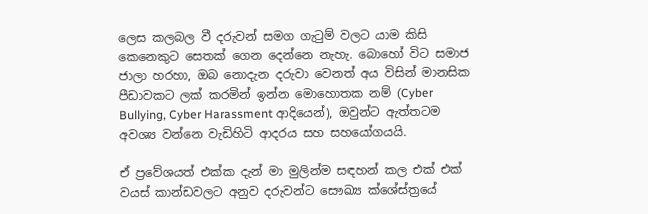ලෙස කලබල වී දරුවන් සමග ගැටුම් වලට යාම කිසි කෙනෙකුට සෙතක් ගෙන දෙන්නෙ නැහැ. බොහෝ විට සමාජ ජාලා හරහා, ඔබ නොදැන දරුවා වෙනත් අය විසින් මානසික පීඩාවකට ලක් කරමින් ඉන්න මොහොතක නම් (Cyber Bullying, Cyber Harassment ආදියෙන්), ඔවුන්ට ඇත්තටම අවශ්‍ය වන්නෙ වැඩිහිටි ආදරය සහ සහයෝගයයි.

ඒ ප්‍රවේශයත් එක්ක දැන් මා මුලින්ම සඳහන් කල එක් එක් වයස් කාන්ඩවලට අනුව දරුවන්ට සෞඛ්‍ය ක්ශේස්ත්‍රයේ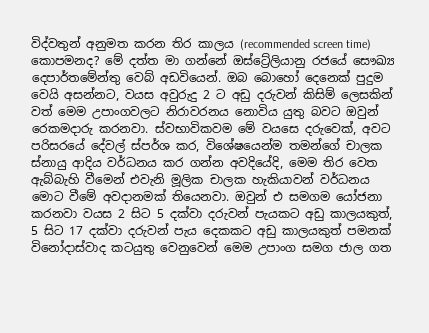විද්වතුන් අනුමත කරන තිර කාලය (recommended screen time) කොපමනද? මේ දත්ත මා ගන්නේ ඔස්ට්‍රේලියානු රජයේ සෞඛ්‍ය දෙපාර්තමේන්තු වෙබ් අඩවියෙන්. ඔබ බොහෝ දෙනෙක් පුදුම වෙයි අසන්නට, වයස අවුරුදු 2 ට අඩු දරුවන් කිසිම් ලෙසකින් වත් මෙම උපාංගවලට නිරාවරන‍ය නොවිය ‍යුතු බවට ඔවුන් රෙකමදාරු කරනවා. ස්වභාවිකවම මේ වයසෙ දරුවෙක්, අවට පරිසරයේ දේවල් ස්පර්ශ කර, විශේෂයෙන්ම තමන්ගේ චාලක ස්නායු ආදිය වර්ධනය කර ගන්න අවදියේදි, මෙම තිර වෙත ඇබ්බැහි වීමෙන් එවැනි මූලික චාලක හැකියාවන් වර්ධනය මොට වීමේ අවදානමක් තියෙනවා. ඔවුන් එ සමගම යෝජනා කරනවා වයස 2 සිට 5 දක්වා දරුවන් පැයකට අඩු කාලයකුත්, 5 සිට 17 දක්වා දරුවන් පැය දෙකකට අඩු කාලයකුත් පමනක් විනෝදාස්වාද කටයුතු වෙනුවෙන් මෙම උපාංග සමග ජාල ගත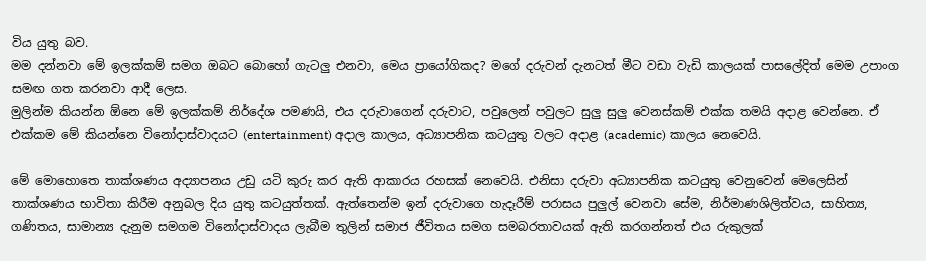විය යුතු බව.
මම දන්නවා මේ ඉලක්කම් සමග ඔබට බොහෝ ගැටලු එනවා, මෙය ප්‍රායෝගිකද? මගේ දරුවන් දැනටත් මීට වඩා වැඩි කාලයක් පාසලේදිත් මෙම උපාංග සමඟ ගත කරනවා ආදී ලෙස.
මුලින්ම කියන්න ඕනෙ මේ ඉලක්කම් නිර්දේශ පමණයි, එය දරුවාගෙන් දරුවාට, පවුලෙන් පවුලට සුලු සුලු වෙනස්කම් එක්ක තමයි අදාළ වෙන්නෙ. ඒ එක්කම මේ කියන්නෙ විනෝදාස්වාදයට (entertainment) අදාල කාලය, අධ්‍යාපනික කටයුතු වලට අදාළ (academic) කාලය නෙවෙයි.

මේ මොහොතෙ තාක්ශණය අද්‍යාපනය උඩු යටි කුරු කර ඇති ආකාරය රහසක් නෙවෙයි. එනිසා දරුවා අධ්‍යාපනික කටයුතු වෙනුවෙන් මෙලෙසින් තාක්ශණය භාවිතා කිරීම අනුබල දිය යුතු කටයුත්තක්. ඇත්තෙන්ම ඉන් දරුවාගෙ හැදෑරීම් පරාසය පුලුල් වෙනවා සේම, නිර්මාණශිලිත්වය, සාහිත්‍ය, ගණිතය, සාමාන්‍ය දැනුම සමගම විනෝදාස්වාදය ලැබීම තුලින් සමාජ ජීවිතය සමග සමබරතාවයක් ඇති කරගන්නත් එය රුකුලක්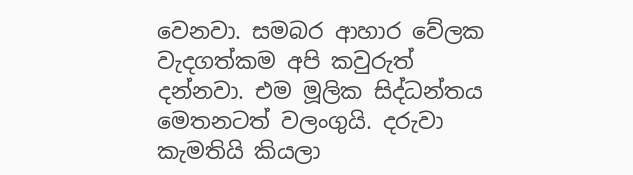වෙනවා. සමබර ආහාර වේලක වැදගත්කම අපි කවුරුත් දන්නවා. එම මූලික සිද්ධන්තය මෙතනටත් වලංගුයි. දරුවා කැමතියි කියලා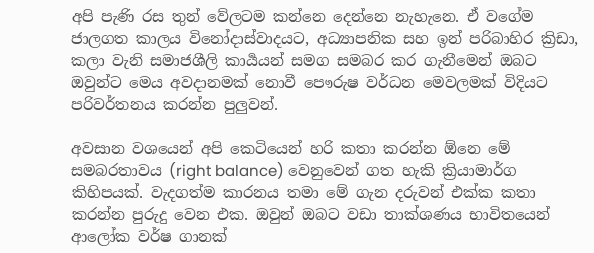අපි පැණි රස තුන් වේලටම කන්නෙ දෙන්නෙ නැහැනෙ. ඒ වගේම ජාලගත කාලය විනෝදාස්වාදයට, අධ්‍යාපනික සහ ඉන් පරිබාහිර ක්‍රිඩා, කලා වැනි සමාජශීලි කාර්‍යයන් සමග සමබර කර ගැනීමෙන් ඔබට ඔවුන්ට මෙය අවදානමක් නොවී පෞරුෂ වර්ධන මෙවලමක් විදියට පරිවර්තනය කරන්න පුලුවන්.

අවසාන වශයෙන් අපි කෙටියෙන් හරි කතා කරන්න ඕනෙ මේ සමබරතාවය (right balance) වෙනුවෙන් ගත හැකි ක්‍රියාමාර්ග කිහිපයක්. වැදගත්ම කාරනය තමා මේ ගැන දරුවන් එක්ක කතා කරන්න පුරුදු වෙන එක. ඔවුන් ඔබට වඩා තාක්ශණ‍ය භාවිතයෙන් ආලෝක වර්ෂ ගානක්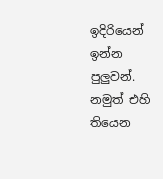ඉදිරියෙන් ඉන්න පුලුවන්. නමුත් එහි තියෙන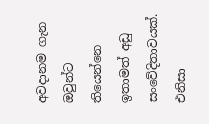අවදානම ගැන ඔවුන්ට තියෙන්නෙ ඉතාමත් අඩු සංවේදිතාවයක්. එනිසා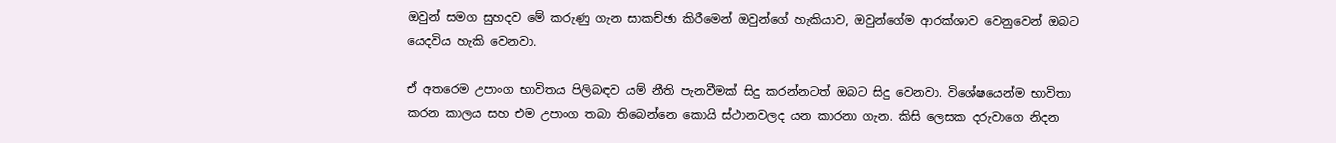ඔවුන් සමග සුහදව මේ කරුණු ගැන සාකච්ඡා කිරීමෙන් ඔවුන්ගේ හැකියාව, ඔවුන්ගේම ආරක්ශාව වෙනුවෙන් ඔබට යෙදවිය හැකි වෙනවා.

ඒ අතරෙම උපාංග භාවිතය පිලිබඳව යම් නීති පැනවීමක් සිදු කරන්නටත් ඔබට සිදු වෙනවා. විශේෂයෙන්ම භාවිතා කරන කාලය සහ එම උපාංග තබා තිබෙන්නෙ කොයි ස්ථානවලද යන කාරනා ගැන. කිසි ලෙසක දරුවාගෙ නිදන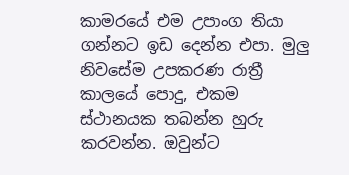කාමරයේ එම උපාංග තියා ගන්නට ඉඩ දෙන්න එපා. මුලු නිවසේම උපකරණ රාත්‍රී කාලයේ පොදු, එකම ස්ථානයක තබන්න හුරු කරවන්න. ඔවුන්ට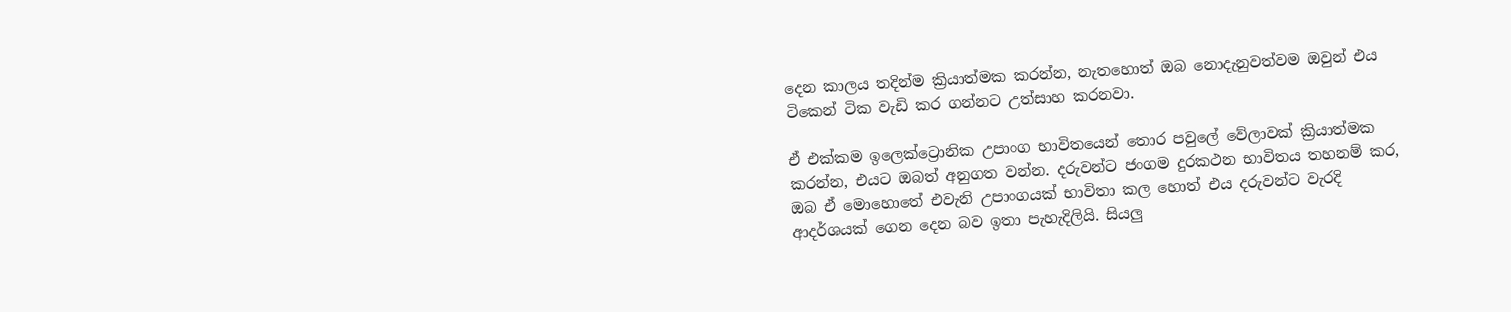දෙන කාලය තදින්ම ක්‍රියාත්මක කරන්න, නැතහොත් ඔබ නොදැනුවත්වම ඔවුන් එය ටිකෙන් ටික වැඩි කර ගන්නට උත්සාහ කරනවා.

ඒ එක්කම ඉලෙක්ට්‍රොනික උපාංග භාවිතයෙන් තොර පවුලේ වේලාවක් ක්‍රියාත්මක කරන්න, එයට ඔබත් අනුගත වන්න. දරුවන්ට ජංගම දුරකථන භාවිතය තහනම් කර, ඔබ ඒ මොහොතේ එවැනි උපාංගයක් භාවිතා කල හොත් එය දරුවන්ට වැරදි ආදර්ශයක් ගෙන දෙන බව ඉතා පැහැදිලියි. සියලු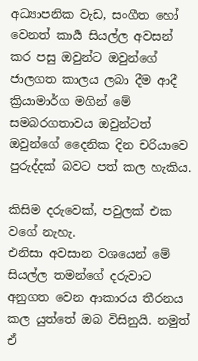අධ්‍යාපනික වැඩ, සංගීත හෝ වෙනත් කාර්‍ය සියල්ල අවසන් කර පසු ඔවුන්ට ඔවුන්ගේ ජාලගත කාලය ලබා දීම ආදී ක්‍රියාමාර්ග මගින් මේ සමබරගතාවය ඔවුන්ටත් ඔවුන්ගේ දෛනික දින චරියාවෙ පුරුද්දක් බවට පත් කල හැකිය.

කිසිම දරුවෙක්, පවුලක් එක වගේ නැහැ.
එනිසා අවසාන වශයෙන් මේ සියල්ල තමන්ගේ දරුවාට අනුගත වෙන ආකාරය තීරනය කල යුත්තේ ඔබ විසිනුයි. නමුත් ඒ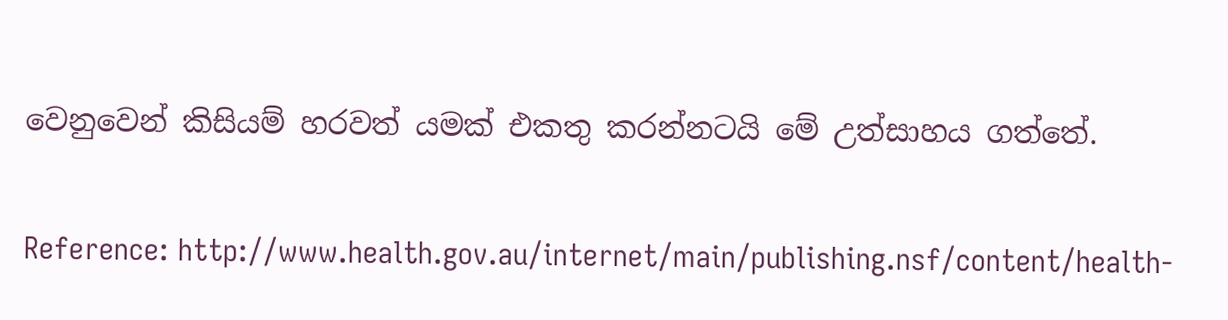වෙනුවෙන් කිසියම් හරවත් යමක් එකතු කරන්නටයි මේ උත්සාහය ගත්තේ.

Reference: http://www.health.gov.au/internet/main/publishing.nsf/content/health-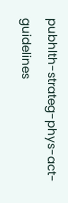pubhlth-strateg-phys-act-guidelines